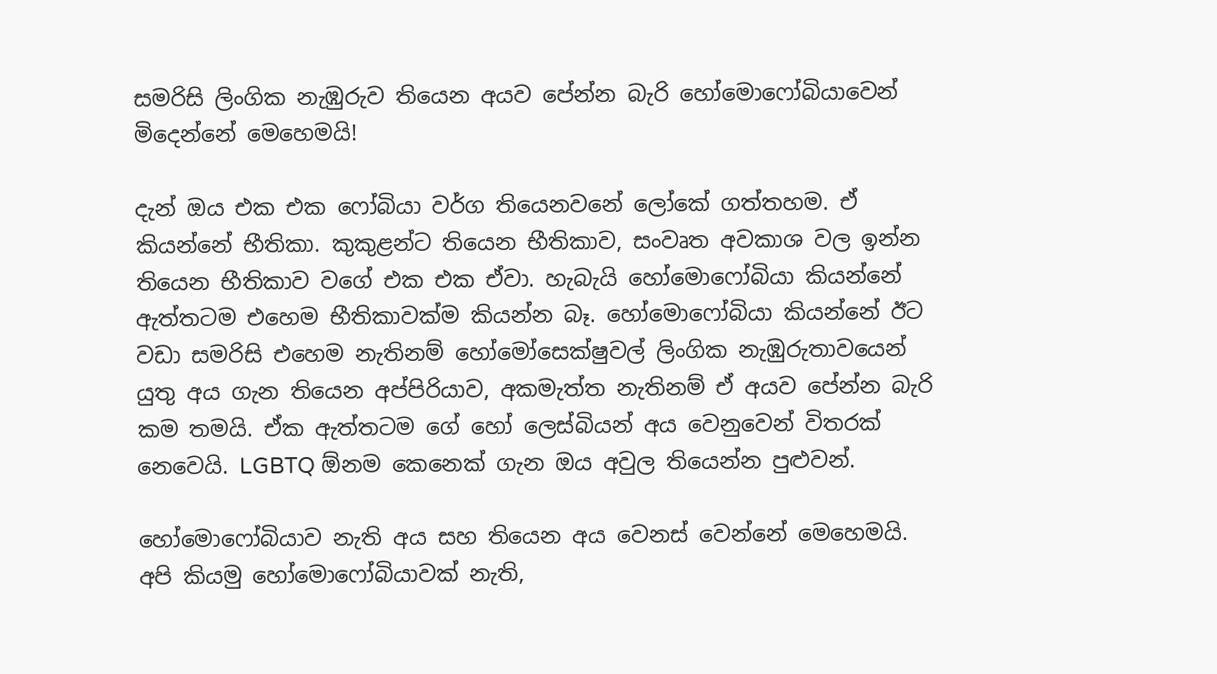සමරිසි ලිංගික නැඹුරුව තියෙන අයව පේන්න බැරි හෝමොෆෝබියාවෙන් මිදෙන්නේ මෙහෙමයි!

දැන් ඔය එක එක ෆෝබියා වර්ග තියෙනවනේ ලෝකේ ගත්තහම. ඒ කියන්නේ භීතිකා. කුකුළන්ට තියෙන භීතිකාව, සංවෘත අවකාශ වල ඉන්න තියෙන භීතිකාව වගේ එක එක ඒවා. හැබැයි හෝමොෆෝබියා කියන්නේ ඇත්තටම එහෙම භීතිකාවක්ම කියන්න බෑ. හෝමොෆෝබියා කියන්නේ ඊට වඩා සමරිසි එහෙම නැතිනම් හෝමෝසෙක්ෂුවල් ලිංගික නැඹුරුතාවයෙන් යුතු අය ගැන තියෙන අප්පිරියාව, අකමැත්‍ත නැතිනම් ඒ අයව පේන්න බැරි කම තමයි. ඒක ඇත්තටම ගේ හෝ ලෙස්බියන් අය වෙනුවෙන් විතරක් නෙවෙයි. LGBTQ ඕනම කෙනෙක් ගැන ඔය අවුල තියෙන්න පුළුවන්.

හෝමොෆෝබියාව නැති අය සහ තියෙන අය වෙනස් වෙන්නේ මෙහෙමයි. අපි කියමු හෝමොෆෝබියාවක් නැති,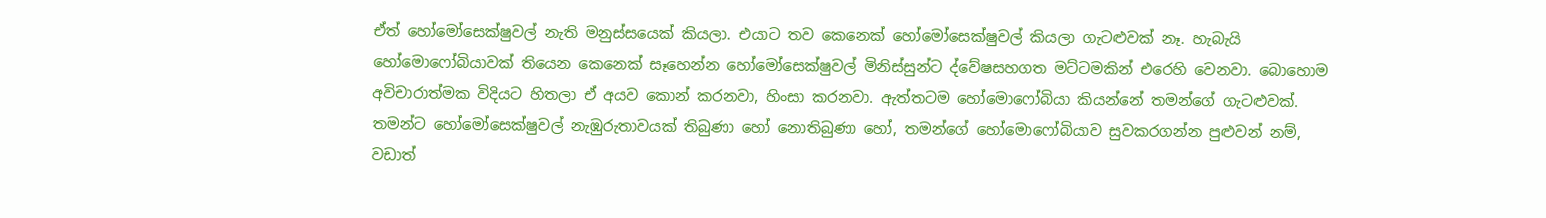ඒත් හෝමෝසෙක්ෂුවල් නැති මනුස්සයෙක් කියලා. එයාට තව කෙනෙක් හෝමෝසෙක්ෂුවල් කියලා ගැටළුවක් නෑ. හැබැයි හෝමොෆෝබියාවක් තියෙන කෙනෙක් සෑහෙන්න හෝමෝසෙක්ෂුවල් මිනිස්සුන්ට ද්වේෂසහගත මට්ටමකින් එරෙහි වෙනවා. බොහොම අවිචාරාත්මක විදියට හිතලා ඒ අයව කොන් කරනවා, හිංසා කරනවා. ඇත්තටම හෝමොෆෝබියා කියන්නේ තමන්ගේ ගැටළුවක්. තමන්ට හෝමෝසෙක්ෂුවල් නැඹුරුතාවයක් තිබුණා හෝ නොතිබුණා හෝ, තමන්ගේ හෝමොෆෝබියාව සුවකරගන්න පුළුවන් නම්, වඩාත්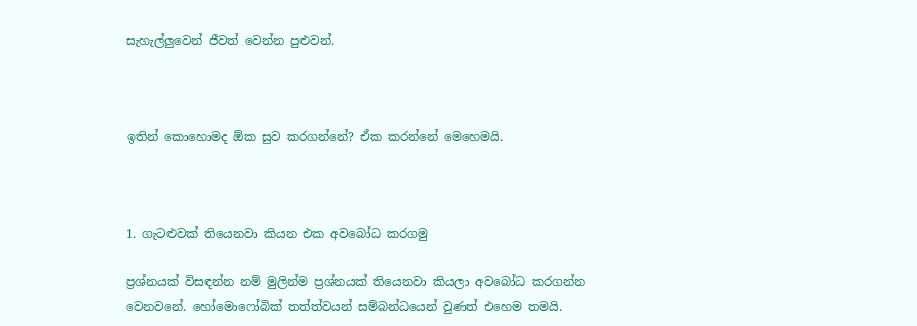සැහැල්ලුවෙන් ජීවත් වෙන්න පුළුවන්.



ඉතින් කොහොමද ඕක සුව කරගන්නේ? ඒක කරන්නේ මෙහෙමයි.



1. ගැටළුවක් තියෙනවා කියන එක අවබෝධ කරගමු

ප්‍රශ්නයක් විසඳන්න නම් මුලින්ම ප්‍රශ්නයක් තියෙනවා කියලා අවබෝධ කරගන්න වෙනවනේ. හෝමොෆෝබික් තත්ත්වයන් සම්බන්ධයෙන් වුණත් එහෙම තමයි.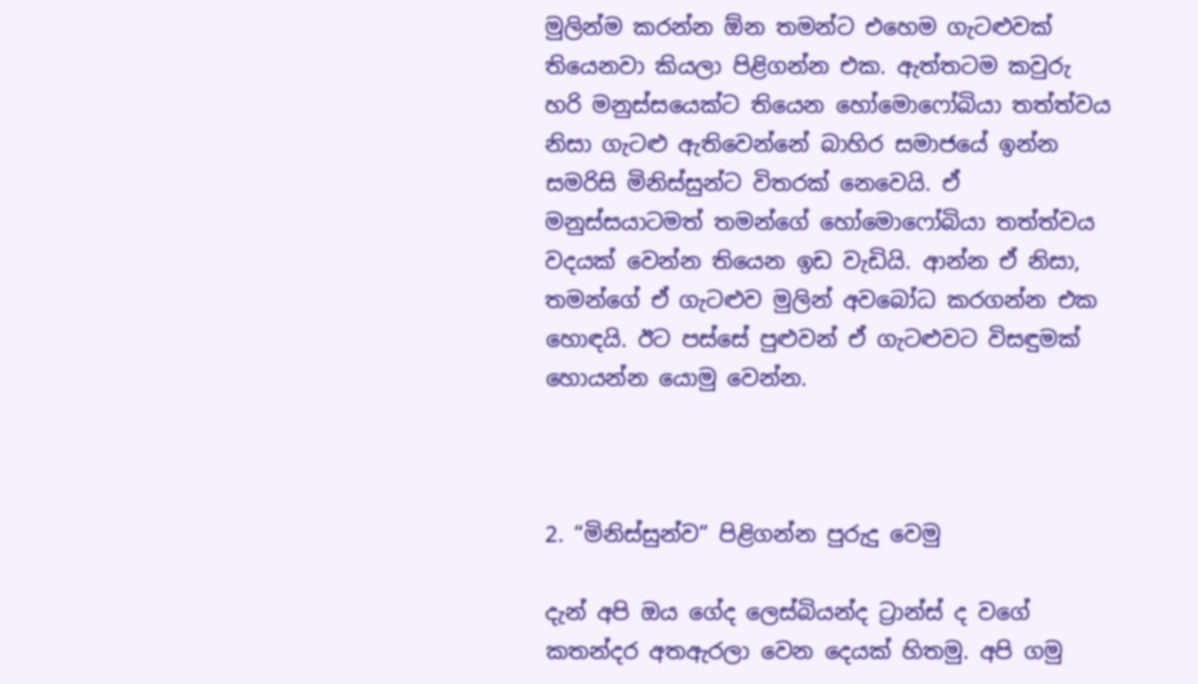මුලින්ම කරන්න ඕන තමන්‍ට එහෙම ගැටළුවක් තියෙනවා කියලා පිළිගන්න එක. ඇත්‍තටම කවුරු හරි මනුස්සයෙක්ට තියෙන හෝමොෆෝබියා තත්ත්වය නිසා ගැටළු ඇතිවෙන්නේ බාහිර සමාජයේ ඉන්න සමරිසි මිනිස්සුන්ට විතරක් නෙවෙයි. ඒ මනුස්සයාටමත් තමන්ගේ හෝමොෆෝබියා තත්ත්වය වදයක් වෙන්න තියෙන ඉඩ වැඩියි. ආන්න ඒ නිසා, තමන්ගේ ඒ ගැටළුව මුලින් අවබෝධ කරගන්න එක හොඳයි. ඊට පස්සේ පුළුවන් ඒ ගැටළුවට විසඳුමක් හොයන්න යොමු වෙන්න.



2. “මිනිස්සුන්ව” පිළිගන්න පුරුදු වෙමු

දැන් අපි ඔය ගේද ලෙස්බියන්ද ට්‍රාන්ස් ද වගේ කතන්දර අතඇරලා වෙන දෙයක් හිතමු. අපි ගමු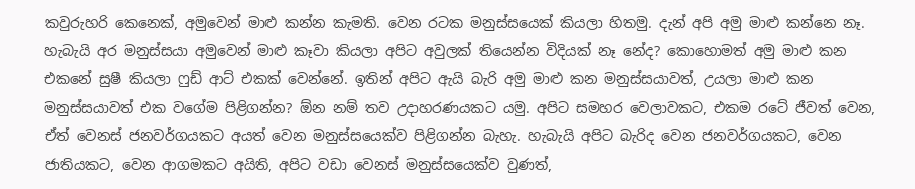කවුරුහරි කෙනෙක්, අමුවෙන් මාළු කන්න කැමති. වෙන රටක මනුස්සයෙක් කියලා හිතමු. දැන් අපි අමු මාළු කන්නෙ නෑ. හැබැයි අර මනුස්සයා අමුවෙන් මාළු කෑවා කියලා අපිට අවුලක් තියෙන්න විදියක් නෑ නේද? කොහොමත් අමු මාළු කන එකනේ සුෂී කියලා ෆුඩ් ආට් එකක් වෙන්නේ. ඉතින් අපිට ඇයි බැරි අමු මාළු කන මනුස්සයාවත්, උයලා මාළු කන මනුස්සයාවත් එක වගේම පිළිගන්න? ඕන නම් තව උදාහරණයකට යමු. අපිට සමහර වෙලාවකට, එකම රටේ ජීවත් වෙන, ඒත් වෙනස් ජනවර්ගයකට අයත් වෙන මනුස්සයෙක්ව පිළිගන්න බැහැ. හැබැයි අපිට බැරිද වෙන ජනවර්ගයකට, වෙන ජාතියකට, වෙන ආගමකට අයිති, අපිට වඩා වෙනස් මනුස්සයෙක්ව වුණත්,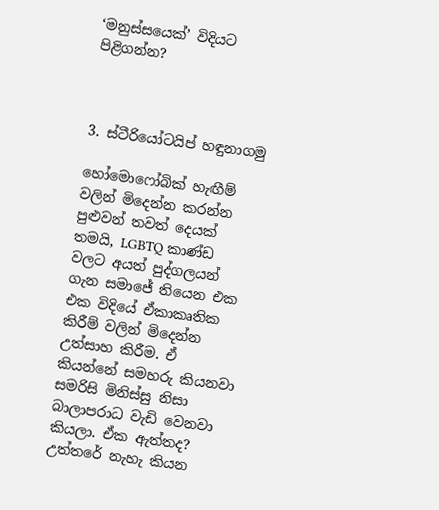‘මනුස්සයෙක්’ විදියට පිළිගන්න?



3. ස්ටීරියෝටයිප් හඳුනාගමු

හෝමොෆෝබික් හැඟීම් වලින් මිදෙන්න කරන්න පුළුවන් තවත් දෙයක් තමයි, LGBTQ කාණ්ඩ වලට අයත් පුද්ගලයන් ගැන සමාජේ තියෙන එක එක විදියේ ඒකාකෘතික කිරීම් වලින් මිදෙන්න උත්සාහ කිරීම. ඒ කියන්නේ සමහරු කියනවා සමරිසි මිනිස්සු නිසා බාලාපරාධ වැඩි වෙනවා කියලා. ඒක ඇත්තද? උත්තරේ නැහැ කියන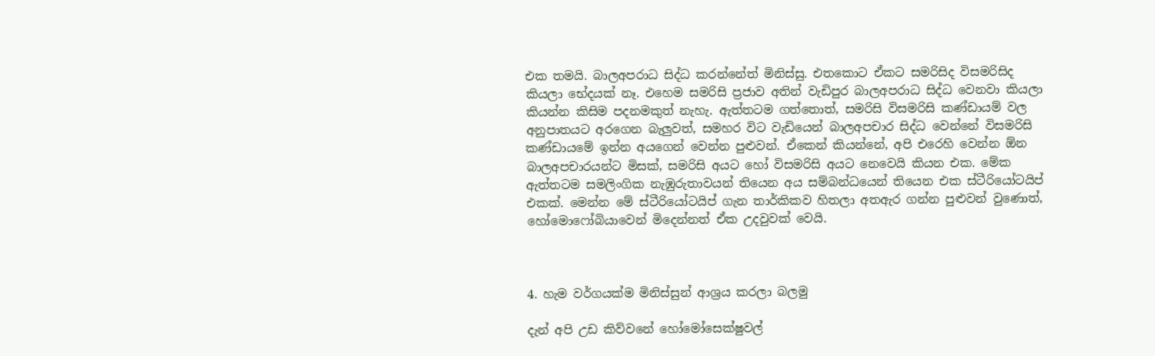එක තමයි. බාලඅපරාධ සිද්ධ කරන්නේත් මිනිස්සු. එතකොට ඒකට සමරිසිද විසමරිසිද කියලා භේදයක් නෑ. එහෙම සමරිසි ප්‍රජාව අතින් වැඩිපුර බාලඅපරාධ සිද්ධ වෙනවා කියලා කියන්න කිසිම පදනමකුත් නැහැ. ඇත්තටම ගත්තොත්, සමරිසි විසමරිසි කණ්ඩායම් වල අනුපාතයට අරගෙන බැලුවත්, සමහර විට වැඩියෙන් බාලඅපචාර සිද්ධ වෙන්නේ විසමරිසි කණ්ඩායමේ ඉන්න අයගෙන් වෙන්න පුළුවන්. ඒකෙන් කියන්නේ, අපි එරෙහි වෙන්න ඕන බාලඅපචාරයන්ට මිසක්, සමරිසි අයට හෝ විසමරිසි අයට නෙවෙයි කියන එක. මේක ඇත්තටම සමලිංගික නැඹුරුතාවයන් තියෙන අය සම්බන්ධයෙන් තියෙන එක ස්ටීරියෝටයිප් එකක්. මෙන්න මේ ස්ටීරියෝටයිප් ගැන තාර්කිකව හිතලා අතඇර ගන්න පුළුවන් වුණොත්, හෝමොෆෝබියාවෙන් මිදෙන්නත් ඒක උදවුවක් වෙයි.



4. හැම වර්ගයක්ම මිනිස්සුන් ආශ්‍රය කරලා බලමු

දැන් අපි උඩ කිව්වනේ හෝමෝසෙක්ෂුවල්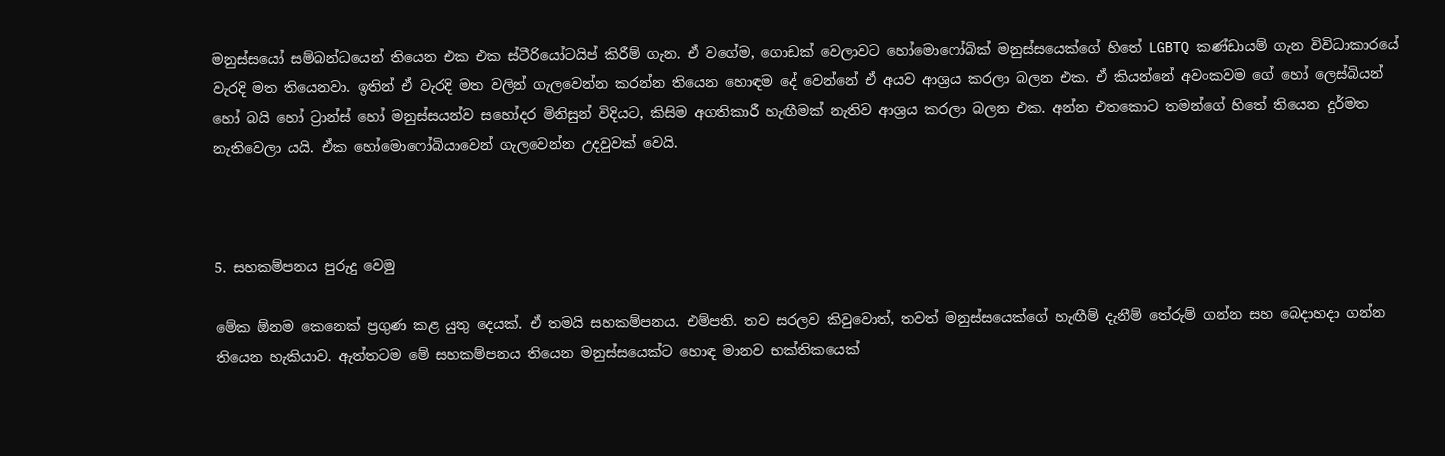මනුස්සයෝ සම්බන්ධයෙන් තියෙන එක එක ස්ටීරියෝටයිප් කිරීම් ගැන. ඒ වගේම, ගොඩක් වෙලාවට හෝමොෆෝබික් මනුස්සයෙක්ගේ හිතේ LGBTQ කණ්ඩායම් ගැන විවිධාකාරයේ වැරදි මත තියෙනවා. ඉතින් ඒ වැරදි මත වලින් ගැලවෙන්න කරන්න තියෙන හොඳම දේ වෙන්නේ ඒ අයව ආශ්‍රය කරලා බලන එක. ඒ කියන්නේ අවංකවම ගේ හෝ ලෙස්බියන් හෝ බයි හෝ ට්‍රාන්ස් හෝ මනුස්සයන්ව සහෝදර මිනිසුන් විදියට, කිසිම අගතිකාරී හැඟීමක් නැතිව ආශ්‍රය කරලා බලන එක. අන්න එතකොට තමන්ගේ හිතේ තියෙන දුර්මත නැතිවෙලා යයි. ඒක හෝමොෆෝබියාවෙන් ගැලවෙන්න උදවුවක් වෙයි.



5. සහකම්පනය පුරුදු වෙමු

මේක ඕනම කෙනෙක් ප්‍රගුණ කළ යුතු දෙයක්. ඒ තමයි සහකම්පනය. එම්පති. තව සරලව කිවුවොත්, තවත් මනුස්සයෙක්ගේ හැඟීම් දැනීම් තේරුම් ගන්න සහ බෙදාහදා ගන්න තියෙන හැකියාව. ඇත්තටම මේ සහකම්පනය තියෙන මනුස්සයෙක්ට හොඳ මානව භක්තිකයෙක්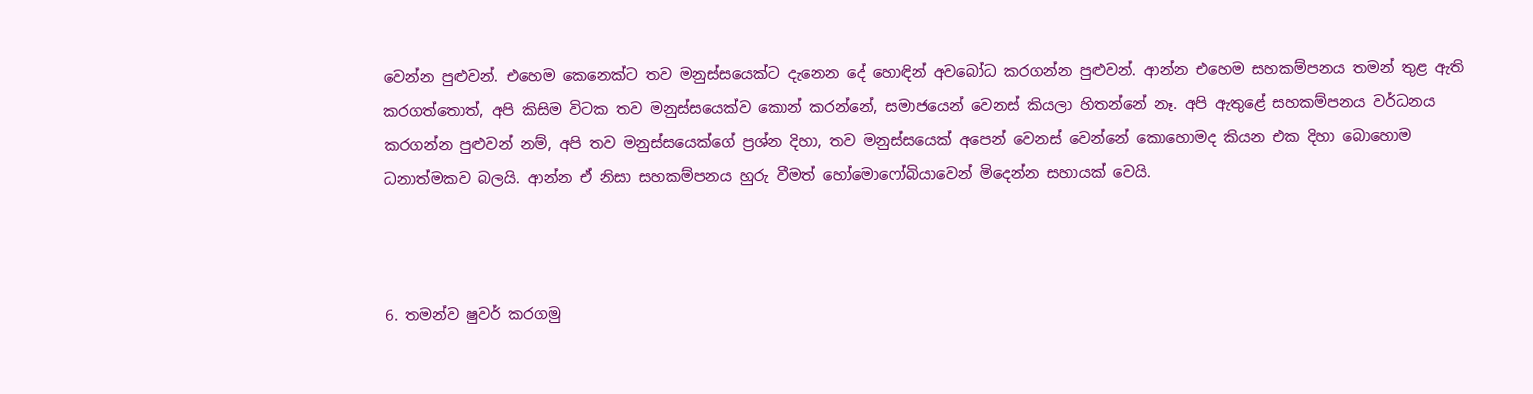වෙන්න පුළුවන්. එහෙම කෙනෙක්ට තව මනුස්සයෙක්ට දැනෙන දේ හොඳින් අවබෝධ කරගන්න පුළුවන්. ආන්න එහෙම සහකම්පනය තමන් තුළ ඇති කරගත්තොත්, අපි කිසිම විටක තව මනුස්සයෙක්ව කොන් කරන්නේ, සමාජයෙන් වෙනස් කියලා හිතන්නේ නෑ. අපි ඇතුළේ සහකම්පනය වර්ධනය කරගන්න පුළුවන් නම්, අපි තව මනුස්සයෙක්ගේ ප්‍රශ්න දිහා, තව මනුස්සයෙක් අපෙන් වෙනස් වෙන්නේ කොහොමද කියන එක දිහා බොහොම ධනාත්මකව බලයි. ආන්න ඒ නිසා සහකම්පනය හුරු වීමත් හෝමොෆෝබියාවෙන් මිදෙන්න සහායක් වෙයි.



6. තමන්ව ෂුවර් කරගමු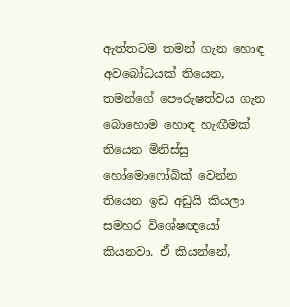ඇත්තටම තමන් ගැන හොඳ අවබෝධයක් තියෙන, තමන්ගේ පෞරුෂත්වය ගැන බොහොම හොඳ හැඟීමක් තියෙන මිනිස්සු හෝමොෆෝබික් වෙන්න තියෙන ඉඩ අඩුයි කියලා සමහර විශේෂඥයෝ කියනවා. ඒ කියන්නේ,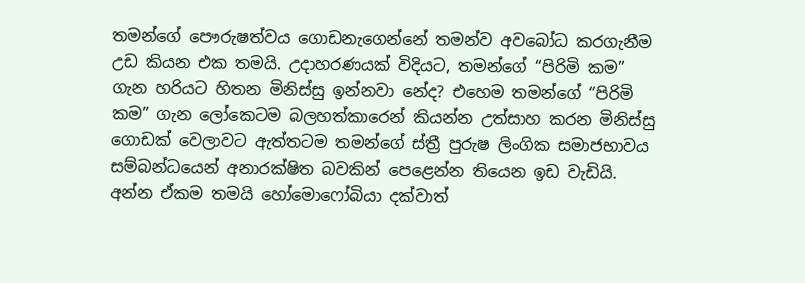තමන්ගේ පෞරුෂත්වය ගොඩනැගෙන්නේ තමන්ව අවබෝධ කරගැනීම උඩ කියන එක තමයි. උදාහරණයක් විදියට, තමන්ගේ “පිරිමි කම” ගැන හරියට හිතන මිනිස්සු ඉන්නවා නේද? එහෙම තමන්ගේ “පිරිමි කම” ගැන ලෝකෙටම බලහත්කාරෙන් කියන්න උත්සාහ කරන මිනිස්සු ගොඩක් වෙලාවට ඇත්තටම තමන්ගේ ස්ත්‍රී පුරුෂ ලිංගික සමාජභාවය සම්බන්ධයෙන් අනාරක්ෂිත බවකින් පෙළෙන්න තියෙන ඉඩ වැඩියි. අන්න ඒකම තමයි හෝමොෆෝබියා දක්වාත්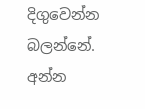දිගුවෙන්න බලන්නේ. අන්න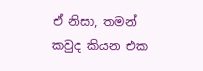ඒ නිසා, තමන් කවුද කියන එක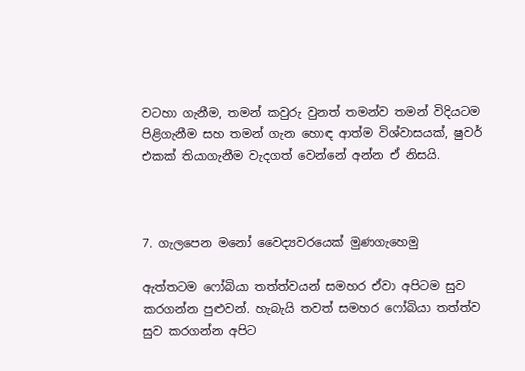වටහා ගැනීම, තමන් කවුරු වුනත් තමන්ව තමන් විදියටම පිළිගැනීම සහ තමන් ගැන හොඳ ආත්ම විශ්වාසයක්, ෂුවර් එකක් තියාගැනීම වැදගත් වෙන්නේ අන්න ඒ නිසයි.



7. ගැලපෙන මනෝ වෛද්‍යවරයෙක් මුණගැහෙමු

ඇත්තටම ෆෝබියා තත්ත්වයන් සමහර ඒවා අපිටම සුව කරගන්න පුළුවන්. හැබැයි තවත් සමහර ෆෝබියා තත්ත්ව සුව කරගන්න අපිට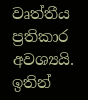වෘත්තීය ප්‍රතිකාර අවශ්‍යයි. ඉතින්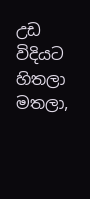උඩ විදියට හිතලා මතලා,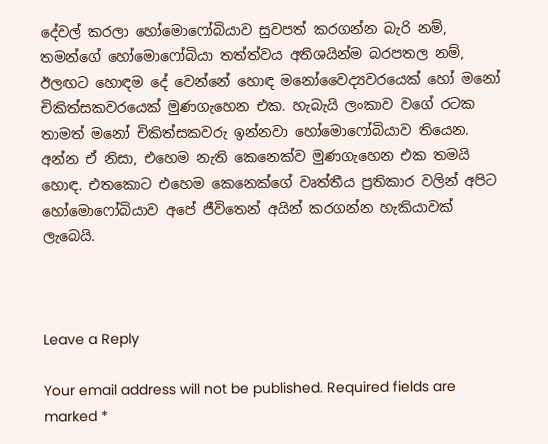දේවල් කරලා හෝමොෆෝබියාව සුවපත් කරගන්න බැරි නම්, තමන්ගේ හෝමොෆෝබියා තත්ත්වය අතිශයින්ම බරපතල නම්, ඊලඟට හොඳම දේ වෙන්නේ හොඳ මනෝවෛද්‍යවරයෙක් හෝ මනෝ චිකිත්සකවරයෙක් මුණගැහෙන එක. හැබැයි ලංකාව වගේ රටක තාමත් මනෝ චිකිත්සකවරු ඉන්නවා හෝමොෆෝබියාව තියෙන. අන්න ඒ නිසා, එහෙම නැති කෙනෙක්ව මුණගැහෙන එක තමයි හොඳ. එතකොට එහෙම කෙනෙක්ගේ වෘත්තීය ප්‍රතිකාර වලින් අපිට හෝමොෆෝබියාව අපේ ජීවිතෙන් අයින් කරගන්න හැකියාවක් ලැබෙයි.



Leave a Reply

Your email address will not be published. Required fields are marked *